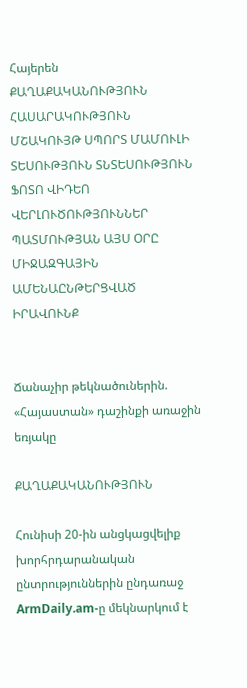Հայերեն
ՔԱՂԱՔԱԿԱՆՈՒԹՅՈՒՆ ՀԱՍԱՐԱԿՈՒԹՅՈՒՆ ՄՇԱԿՈՒՅԹ ՍՊՈՐՏ ՄԱՄՈՒԼԻ ՏԵՍՈՒԹՅՈՒՆ ՏՆՏԵՍՈՒԹՅՈՒՆ ՖՈՏՈ ՎԻԴԵՈ ՎԵՐԼՈՒԾՈՒԹՅՈՒՆՆԵՐ ՊԱՏՄՈՒԹՅԱՆ ԱՅՍ ՕՐԸ ՄԻՋԱԶԳԱՅԻՆ ԱՄԵՆԱԸՆԹԵՐՑՎԱԾ ԻՐԱՎՈՒՆՔ


Ճանաչիր թեկնածուներին. «Հայաստան» դաշինքի առաջին եռյակը

ՔԱՂԱՔԱԿԱՆՈՒԹՅՈՒՆ

Հունիսի 20-ին անցկացվելիք խորհրդարանական ընտրություններին ընդառաջ ArmDaily.am-ը մեկնարկում է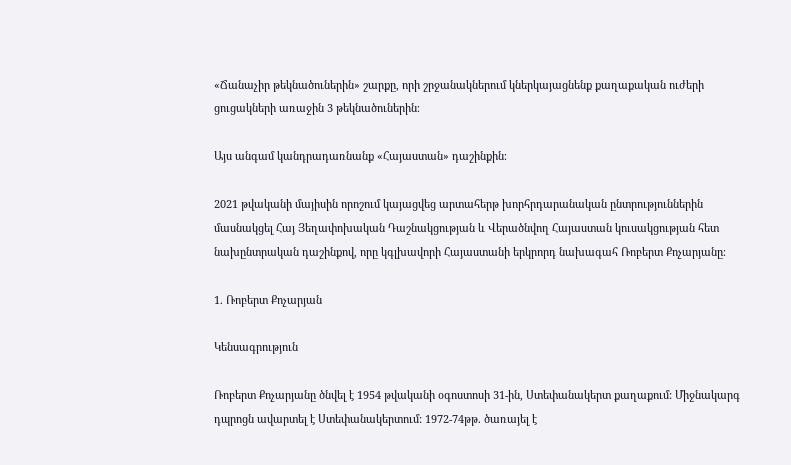«Ճանաչիր թեկնածուներին» շարքը, որի շրջանակներում կներկայացնենք քաղաքական ուժերի ցուցակների առաջին 3 թեկնածուներին։

Այս անգամ կանդրադառնանք «Հայաստան» դաշինքին։

2021 թվականի մայիսին որոշում կայացվեց արտահերթ խորհրդարանական ընտրություններին մասնակցել Հայ Յեղափոխական Դաշնակցության և Վերածնվող Հայաստան կուսակցության հետ նախընտրական դաշինքով, որը կգլխավորի Հայաստանի երկրորդ նախագահ Ռոբերտ Քոչարյանը։

1. Ռոբերտ Քոչարյան

Կենսագրություն

Ռոբերտ Քոչարյանը ծնվել է 1954 թվականի օգոստոսի 31-ին, Ստեփանակերտ քաղաքում: Միջնակարգ դպրոցն ավարտել է Ստեփանակերտում: 1972-74թթ. ծառայել է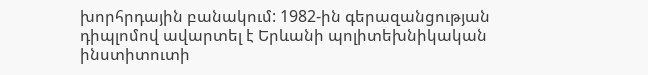խորհրդային բանակում: 1982-ին գերազանցության դիպլոմով ավարտել է Երևանի պոլիտեխնիկական ինստիտուտի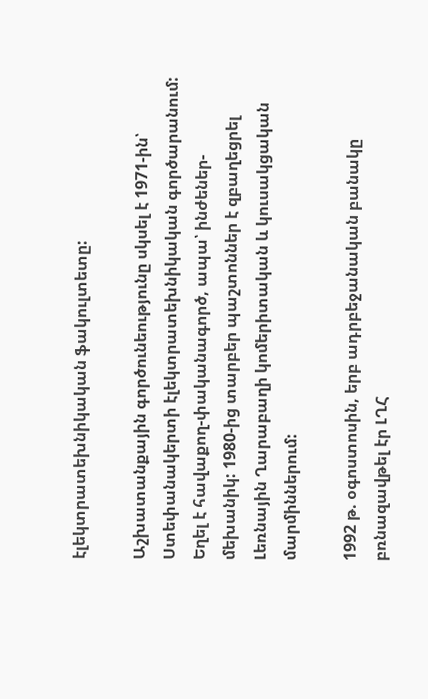էլեկտրատեխնիկական ֆակուլտետը:

Աշխատանքային գործունեությունը սկսել է 1971-ին՝ Ստեփանակերտի էլեկտրատեխնիկական գործարանում: Եղել է հավաքող-փականագործ, ապա՝ ինժեներ-մեխանիկ: 1980-ից տարբեր պաշտոններ է զբաղեցրել Լեռնային Ղարաբաղի կոմերիտական և կուսակցական մարմիններում:

1992 թ. օգոստոսին, երբ ադրբեջանական բանակը բռնազավթել էր ԼՂՀ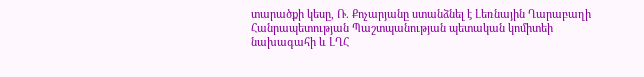տարածքի կեսը, Ռ. Քոչարյանը ստանձնել է Լեռնային Ղարաբաղի Հանրապետության Պաշտպանության պետական կոմիտեի նախագահի և ԼՂՀ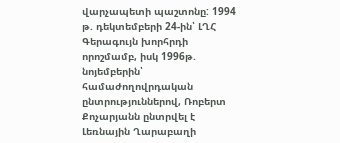վարչապետի պաշտոնը: 1994 թ. դեկտեմբերի 24-ին՝ ԼՂՀ Գերագույն խորհրդի որոշմամբ, իսկ 1996թ. նոյեմբերին՝ համաժողովրդական ընտրություններով, Ռոբերտ Քոչարյանն ընտրվել է Լեռնային Ղարաբաղի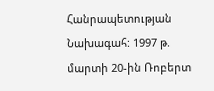Հանրապետության Նախագահ: 1997 թ. մարտի 20-ին Ռոբերտ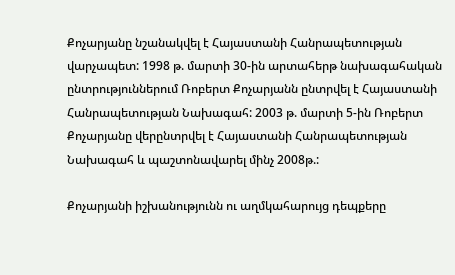Քոչարյանը նշանակվել է Հայաստանի Հանրապետության վարչապետ: 1998 թ. մարտի 30-ին արտահերթ նախագահական ընտրություններում Ռոբերտ Քոչարյանն ընտրվել է Հայաստանի Հանրապետության Նախագահ: 2003 թ. մարտի 5-ին Ռոբերտ Քոչարյանը վերընտրվել է Հայաստանի Հանրապետության Նախագահ և պաշտոնավարել մինչ 2008թ.:

Քոչարյանի իշխանությունն ու աղմկահարույց դեպքերը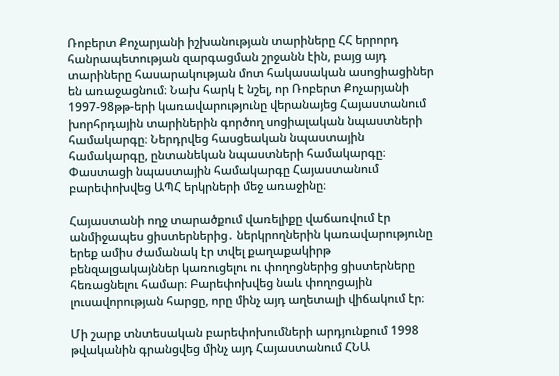Ռոբերտ Քոչարյանի իշխանության տարիները ՀՀ երրորդ հանրապետության զարգացման շրջանն էին, բայց այդ տարիները հասարակության մոտ հակասական ասոցիացիներ են առաջացնում։ Նախ հարկ է նշել, որ Ռոբերտ Քոչարյանի 1997-98թթ-երի կառավարությունը վերանայեց Հայաստանում խորհրդային տարիներին գործող սոցիալական նպաստների համակարգը։ Ներդրվեց հասցեական նպաստային համակարգը, ընտանեկան նպաստների համակարգը։ Փաստացի նպաստային համակարգը Հայաստանում բարեփոխվեց ԱՊՀ երկրների մեջ առաջինը։

Հայաստանի ողջ տարածքում վառելիքը վաճառվում էր անմիջապես ցիստերներից․ ներկրողներին կառավարությունը երեք ամիս ժամանակ էր տվել քաղաքակիրթ բենզալցակայններ կառուցելու ու փողոցներից ցիստերները հեռացնելու համար։ Բարեփոխվեց նաև փողոցային լուսավորության հարցը, որը մինչ այդ աղետալի վիճակում էր։

Մի շարք տնտեսական բարեփոխումների արդյունքում 1998 թվականին գրանցվեց մինչ այդ Հայաստանում ՀՆԱ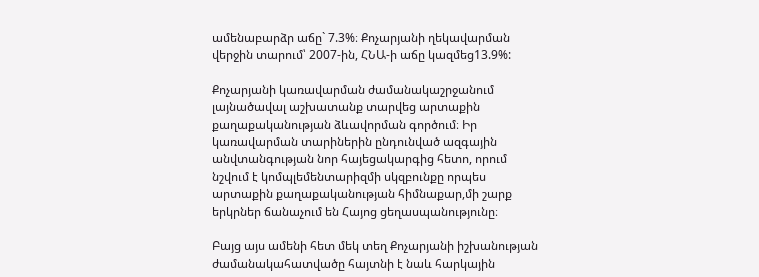ամենաբարձր աճը` 7.3%։ Քոչարյանի ղեկավարման վերջին տարում՝ 2007-ին, ՀՆԱ-ի աճը կազմեց13.9%:

Քոչարյանի կառավարման ժամանակաշրջանում լայնածավալ աշխատանք տարվեց արտաքին քաղաքականության ձևավորման գործում։ Իր կառավարման տարիներին ընդունված ազգային անվտանգության նոր հայեցակարգից հետո, որում նշվում է կոմպլեմենտարիզմի սկզբունքը որպես արտաքին քաղաքականության հիմնաքար,մի շարք երկրներ ճանաչում են Հայոց ցեղասպանությունը։

Բայց այս ամենի հետ մեկ տեղ Քոչարյանի իշխանության ժամանակահատվածը հայտնի է նաև հարկային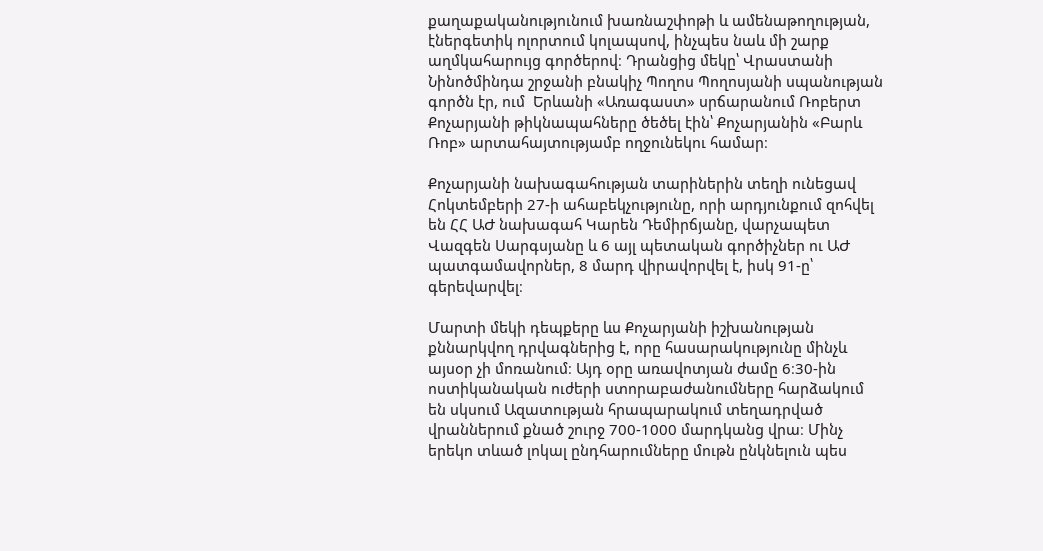քաղաքականությունում խառնաշփոթի և ամենաթողության, էներգետիկ ոլորտում կոլապսով, ինչպես նաև մի շարք աղմկահարույց գործերով։ Դրանցից մեկը՝ Վրաստանի Նինոծմինդա շրջանի բնակիչ Պողոս Պողոսյանի սպանության գործն էր, ում  Երևանի «Առագաստ» սրճարանում Ռոբերտ Քոչարյանի թիկնապահները ծեծել էին՝ Քոչարյանին «Բարև Ռոբ» արտահայտությամբ ողջունեկու համար։

Քոչարյանի նախագահության տարիներին տեղի ունեցավ Հոկտեմբերի 27-ի ահաբեկչությունը, որի արդյունքում զոհվել են ՀՀ ԱԺ նախագահ Կարեն Դեմիրճյանը, վարչապետ Վազգեն Սարգսյանը և 6 այլ պետական գործիչներ ու ԱԺ պատգամավորներ, 8 մարդ վիրավորվել է, իսկ 91-ը՝ գերեվարվել։

Մարտի մեկի դեպքերը ևս Քոչարյանի իշխանության քննարկվող դրվագներից է, որը հասարակությունը մինչև այսօր չի մոռանում։ Այդ օրը առավոտյան ժամը 6։30-ին ոստիկանական ուժերի ստորաբաժանումները հարձակում են սկսում Ազատության հրապարակում տեղադրված վրաններում քնած շուրջ 700-1000 մարդկանց վրա։ Մինչ երեկո տևած լոկալ ընդհարումները մութն ընկնելուն պես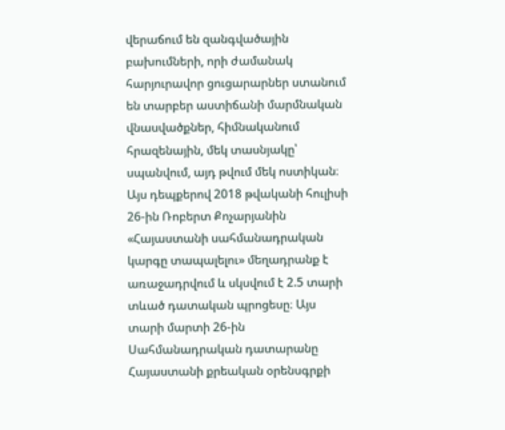վերաճում են զանգվածային բախումների, որի ժամանակ հարյուրավոր ցուցարարներ ստանում են տարբեր աստիճանի մարմնական վնասվածքներ, հիմնականում հրազենային, մեկ տասնյակը՝ սպանվում, այդ թվում մեկ ոստիկան։ Այս դեպքերով 2018 թվականի հուլիսի 26-ին Ռոբերտ Քոչարյանին «Հայաստանի սահմանադրական կարգը տապալելու» մեղադրանք է առաջադրվում և սկսվում է 2.5 տարի տևած դատական պրոցեսը։ Այս տարի մարտի 26-ին Սահմանադրական դատարանը Հայաստանի քրեական օրենսգրքի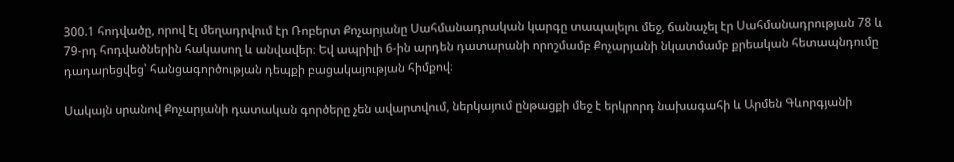300.1 հոդվածը, որով էլ մեղադրվում էր Ռոբերտ Քոչարյանը Սահմանադրական կարգը տապալելու մեջ, ճանաչել էր Սահմանադրության 78 և 79-րդ հոդվածներին հակասող և անվավեր։ Եվ ապրիլի 6-ին արդեն դատարանի որոշմամբ Քոչարյանի նկատմամբ քրեական հետապնդումը դադարեցվեց՝ հանցագործության դեպքի բացակայության հիմքով։

Սակայն սրանով Քոչարյանի դատական գործերը չեն ավարտվում, ներկայում ընթացքի մեջ է երկրորդ նախագահի և Արմեն Գևորգյանի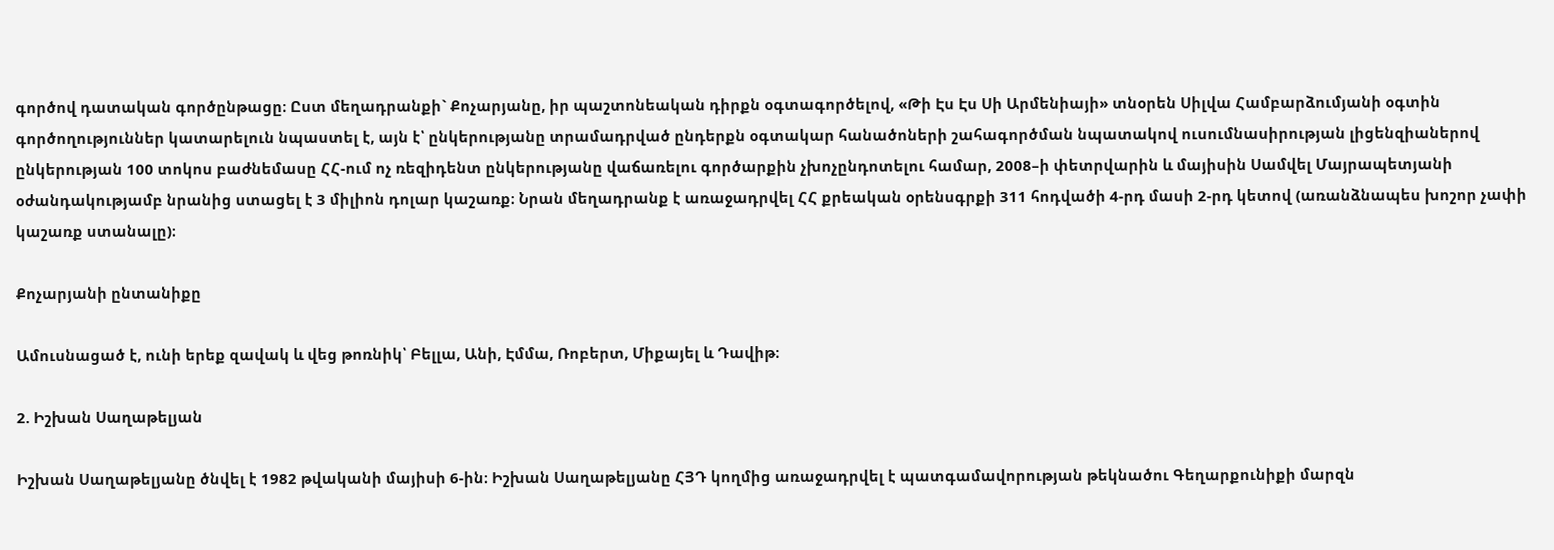գործով դատական գործընթացը։ Ըստ մեղադրանքի` Քոչարյանը, իր պաշտոնեական դիրքն օգտագործելով, «Թի Էս Էս Սի Արմենիայի» տնօրեն Սիլվա Համբարձումյանի օգտին գործողություններ կատարելուն նպաստել է, այն է՝ ընկերությանը տրամադրված ընդերքն օգտակար հանածոների շահագործման նպատակով ուսումնասիրության լիցենզիաներով ընկերության 100 տոկոս բաժնեմասը ՀՀ-ում ոչ ռեզիդենտ ընկերությանը վաճառելու գործարքին չխոչընդոտելու համար, 2008–ի փետրվարին և մայիսին Սամվել Մայրապետյանի օժանդակությամբ նրանից ստացել է 3 միլիոն դոլար կաշառք։ Նրան մեղադրանք է առաջադրվել ՀՀ քրեական օրենսգրքի 311 հոդվածի 4-րդ մասի 2-րդ կետով (առանձնապես խոշոր չափի կաշառք ստանալը)։

Քոչարյանի ընտանիքը

Ամուսնացած է, ունի երեք զավակ և վեց թոռնիկ՝ Բելլա, Անի, Էմմա, Ռոբերտ, Միքայել և Դավիթ։

2. Իշխան Սաղաթելյան

Իշխան Սաղաթելյանը ծնվել է 1982 թվականի մայիսի 6-ին։ Իշխան Սաղաթելյանը ՀՅԴ կողմից առաջադրվել է պատգամավորության թեկնածու Գեղարքունիքի մարզն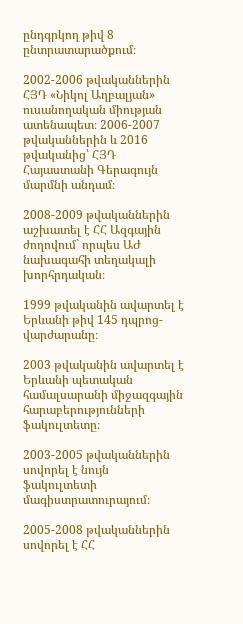ընդգրկող թիվ 8 ընտրատարածքում։

2002-2006 թվականներին ՀՅԴ «Նիկոլ Աղբալյան» ուսանողական միության ատենապետ։ 2006-2007 թվականներին և 2016 թվականից՝ ՀՅԴ Հայաստանի Գերագույն մարմնի անդամ։

2008-2009 թվականներին աշխատել է ՀՀ Ազգային ժողովում` որպես ԱԺ նախագահի տեղակալի խորհրդական։

1999 թվականին ավարտել է Երևանի թիվ 145 դպրոց-վարժարանը։

2003 թվականին ավարտել է Երևանի պետական համալսարանի միջազգային հարաբերությունների ֆակուլտետը։

2003-2005 թվականներին սովորել է նույն ֆակուլտետի մագիստրատուրայում։

2005-2008 թվականներին սովորել է ՀՀ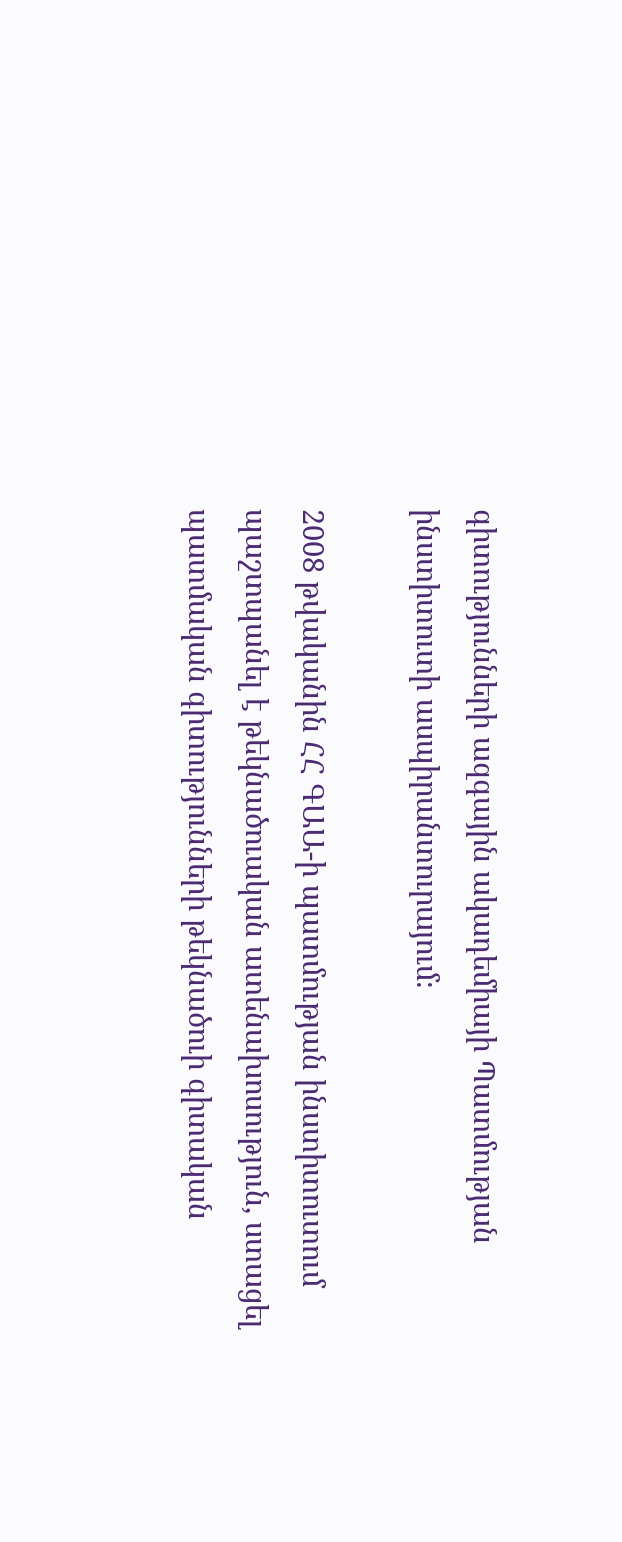գիտությունների ազգային ակադեմիայի Պատմության ինստիտուտի ասպիրանտուրայում։

2008 թվականին ՀՀ ԳԱԱ-ի պատմության ինստիտուտում պաշտպանել է թեկնածուական ատենախոսություն, ստացել պատմական գիտությունների թեկնածուի գիտական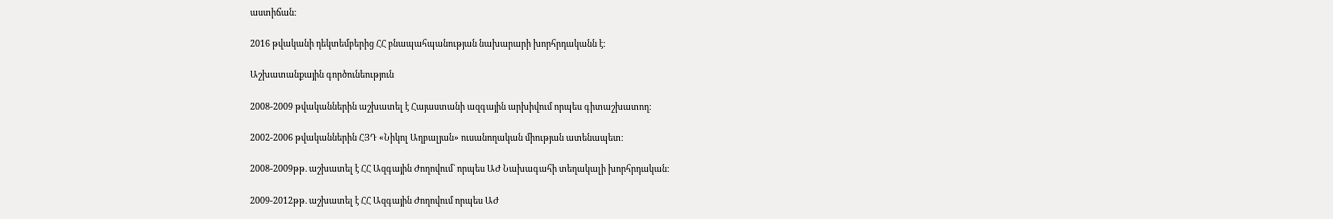աստիճան։

2016 թվականի դեկտեմբերից ՀՀ բնապահպանության նախարարի խորհրդականն է։

Աշխատանքային գործունեություն

2008-2009 թվականներին աշխատել է Հայաստանի ազգային արխիվում որպես գիտաշխատող։

2002-2006 թվականներին ՀՅԴ «Նիկոլ Աղբալյան» ուսանողական միության ատենապետ։

2008-2009թթ. աշխատել է ՀՀ Ազգային Ժողովում` որպես ԱԺ Նախագահի տեղակալի խորհրդական։

2009-2012թթ. աշխատել է ՀՀ Ազգային Ժողովում որպես ԱԺ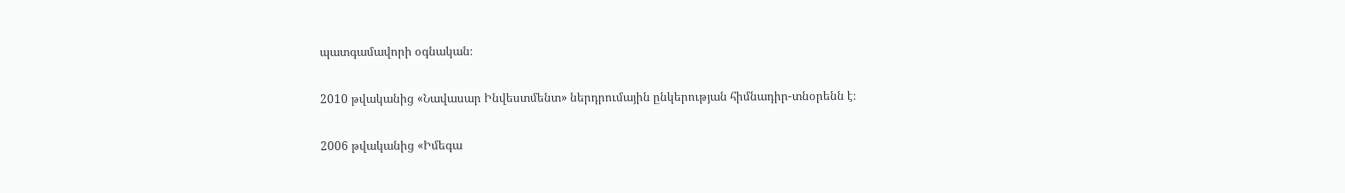պատգամավորի օգնական։

2010 թվականից «Նավասար Ինվեստմենտ» ներդրումային ընկերության հիմնադիր-տնօրենն է։

2006 թվականից «Իմեգա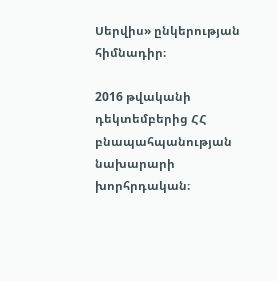Սերվիս» ընկերության հիմնադիր։

2016 թվականի դեկտեմբերից ՀՀ բնապահպանության նախարարի խորհրդական։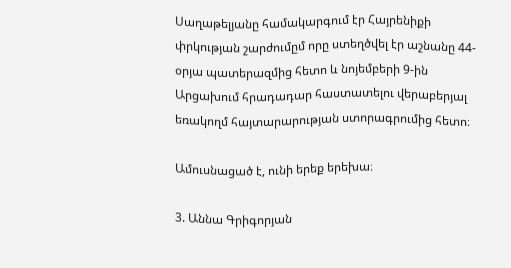Սաղաթելյանը համակարգում էր Հայրենիքի փրկության շարժումըմ որը ստեղծվել էր աշնանը 44-օրյա պատերազմից հետո և նոյեմբերի 9-ին Արցախում հրադադար հաստատելու վերաբերյալ եռակողմ հայտարարության ստորագրումից հետո։

Ամուսնացած է, ունի երեք երեխա։

3. Աննա Գրիգորյան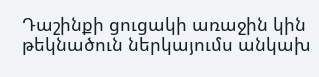Դաշինքի ցուցակի առաջին կին թեկնածուն ներկայումս անկախ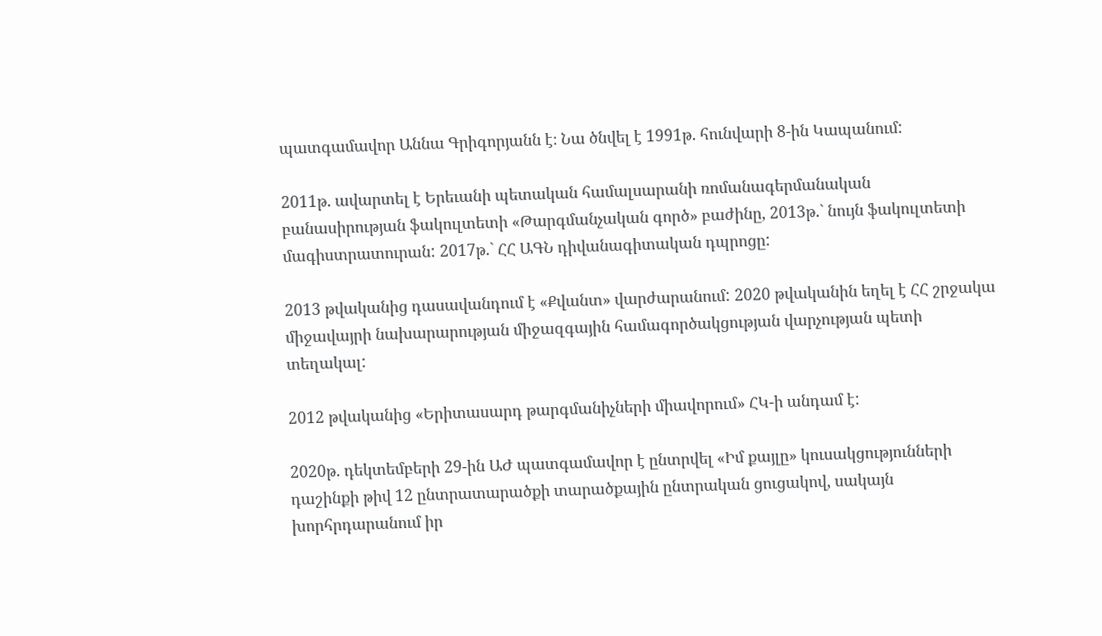պատգամավոր Աննա Գրիգորյանն է։ Նա ծնվել է 1991թ. հունվարի 8-ին Կապանում:

2011թ. ավարտել է Երեւանի պետական համալսարանի ռոմանագերմանական բանասիրության ֆակուլտետի «Թարգմանչական գործ» բաժինը, 2013թ.` նույն ֆակուլտետի մագիստրատուրան: 2017թ.` ՀՀ ԱԳՆ դիվանագիտական դպրոցը:

2013 թվականից դասավանդում է «Քվանտ» վարժարանում: 2020 թվականին եղել է ՀՀ շրջակա միջավայրի նախարարության միջազգային համագործակցության վարչության պետի տեղակալ:

2012 թվականից «Երիտասարդ թարգմանիչների միավորում» ՀԿ-ի անդամ է:

2020թ. դեկտեմբերի 29-ին ԱԺ պատգամավոր է ընտրվել «Իմ քայլը» կուսակցությունների դաշինքի թիվ 12 ընտրատարածքի տարածքային ընտրական ցուցակով, սակայն խորհրդարանում իր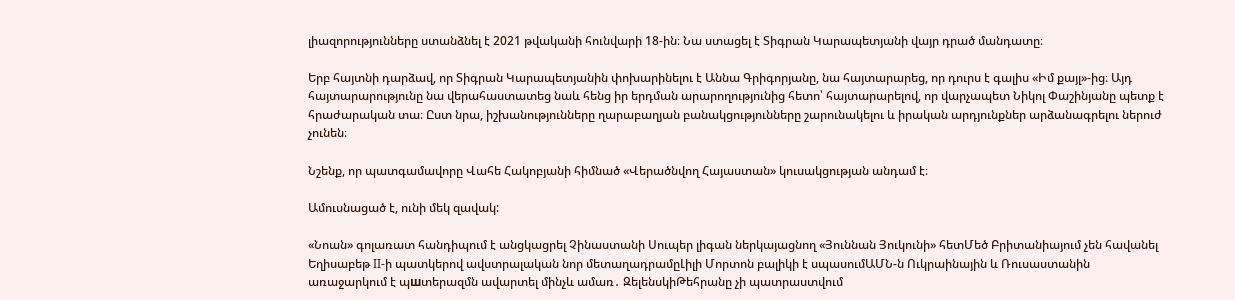լիազորությունները ստանձնել է 2021 թվականի հունվարի 18-ին։ Նա ստացել է Տիգրան Կարապետյանի վայր դրած մանդատը։

Երբ հայտնի դարձավ, որ Տիգրան Կարապետյանին փոխարինելու է Աննա Գրիգորյանը, նա հայտարարեց, որ դուրս է գալիս «Իմ քայլ»-ից։ Այդ հայտարարությունը նա վերահաստատեց նաև հենց իր երդման արարողությունից հետո՝ հայտարարելով, որ վարչապետ Նիկոլ Փաշինյանը պետք է հրաժարական տա։ Ըստ նրա, իշխանությունները ղարաբաղյան բանակցությունները շարունակելու և իրական արդյունքներ արձանագրելու ներուժ չունեն։

Նշենք, որ պատգամավորը Վահե Հակոբյանի հիմնած «Վերածնվող Հայաստան» կուսակցության անդամ է։

Ամուսնացած է, ունի մեկ զավակ:

«Նոան» գոլառատ հանդիպում է անցկացրել Չինաստանի Սուպեր լիգան ներկայացնող «Յուննան Յուկունի» հետՄեծ Բրիտանիայում չեն հավանել Եղիսաբեթ II-ի պատկերով ավստրալական նոր մետաղադրամըԼիլի Մորտոն բալիկի է սպասումԱՄՆ-ն Ուկրաինային և Ռուսաստանին առաջարկում է պшտերազմն ավարտել մինչև ամառ․ ԶելենսկիԹեհրանը չի պատրաստվում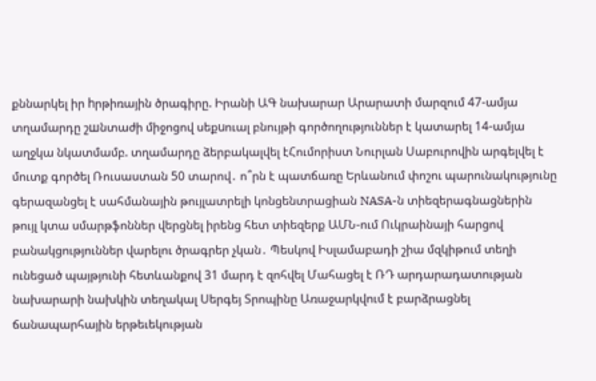քննարկել իր hրթիռային ծրագիրը. Իրանի ԱԳ նախարար Արարատի մարզում 47-ամյա տղամարդը շшնտաժի միջոցով սեքuուալ բնույթի գործողություններ է կատարել 14-ամյա աղջկա նկատմամբ. տղամարդը ձերբակալվել էՀումորիստ Նուրլան Սաբուրովին արգելվել է մուտք գործել Ռուսաստան 50 տարով․ ո՞րն է պատճառը Երևանում փոշու պարունակությունը գերազանցել է սահմանային թույլատրելի կոնցենտրացիան NASA-ն տիեզերագնացներին թույլ կտա սմարթֆոններ վերցնել իրենց հետ տիեզերք ԱՄՆ-ում Ուկրաինայի հարցով բանակցություններ վարելու ծրագրեր չկան․ Պեսկով Իսլամաբադի շիա մզկիթում տեղի ունեցած պայթյունի հետևանքով 31 մարդ է զոհվել Մահացել է ՌԴ արդարադատության նախարարի նախկին տեղակալ Սերգեյ Տրոպինը Առաջարկվում է բարձրացնել ճանապարհային երթեւեկության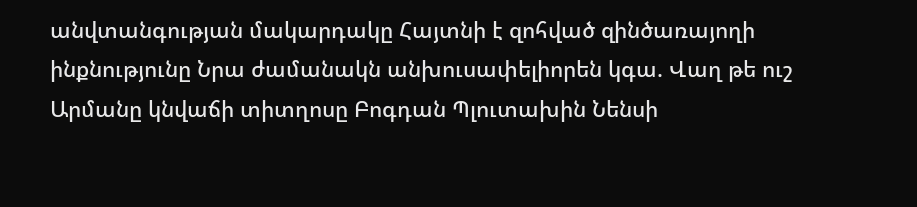անվտանգության մակարդակը Հայտնի է զոհված զինծառայողի ինքնությունը Նրա ժամանակն անխուսափելիորեն կգա. Վաղ թե ուշ Արմանը կնվաճի տիտղոսը Բոգդան Պլուտախին Նենսի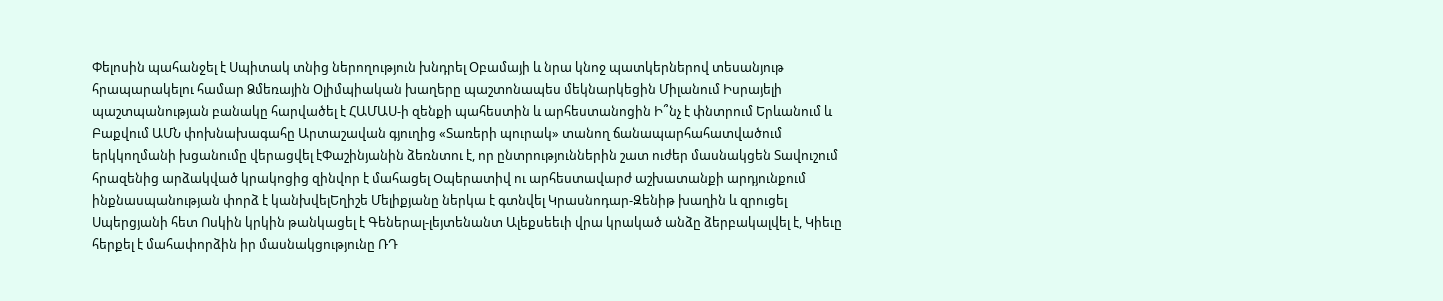Փելոսին պահանջել է Սպիտակ տնից ներողություն խնդրել Օբամայի և նրա կնոջ պատկերներով տեսանյութ հրապարակելու համար Ձմեռային Օլիմպիական խաղերը պաշտոնապես մեկնարկեցին Միլանում Իսրայելի պաշտպանության բանակը հարվածել է ՀԱՄԱՍ-ի զենքի պահեստին և արհեստանոցին Ի՞նչ է փնտրում Երևանում և Բաքվում ԱՄՆ փոխնախագահը Արտաշավան գյուղից «Տառերի պուրակ» տանող ճանապարհահատվածում երկկողմանի խցանումը վերացվել էՓաշինյանին ձեռնտու է, որ ընտրություններին շատ ուժեր մասնակցեն Տավուշում հրազենից արձակված կրակոցից զինվոր է մահացել Oպերատիվ ու արհեստավարժ աշխատանքի արդյունքում ինքնասպանության փորձ է կանխվելԵղիշե Մելիքյանը ներկա է գտնվել Կրասնոդար-Զենիթ խաղին և զրուցել Սպերցյանի հետ Ոսկին կրկին թանկացել է Գեներալ-լեյտենանտ Ալեքսեեւի վրա կրակած անձը ձերբակալվել է, Կիեւը հերքել է մահափորձին իր մասնակցությունը ՌԴ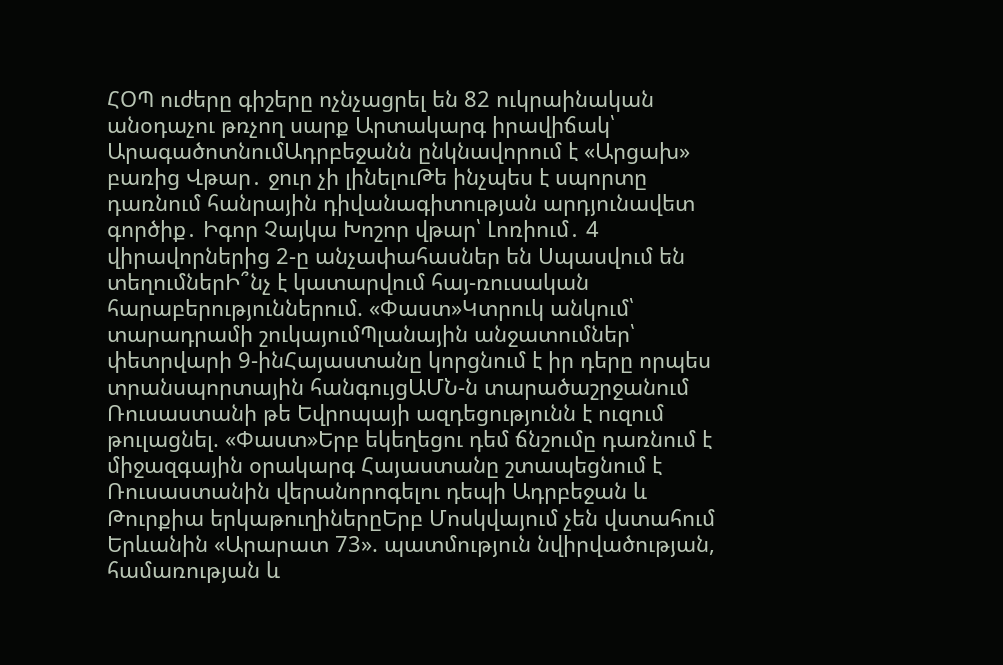ՀՕՊ ուժերը գիշերը ոչնչացրել են 82 ուկրաինական անօդաչու թռչող սարք Արտակարգ իրավիճակ՝ ԱրագածոտնումԱդրբեջանն ընկնավորում է «Արցախ» բառից Վթար․ ջուր չի լինելուԹե ինչպես է սպորտը դառնում հանրային դիվանագիտության արդյունավետ գործիք․ Իգոր Չայկա Խոշոր վթար՝ Լոռիում․ 4 վիրավորներից 2-ը անչափահասներ են Սպասվում են տեղումներԻ՞նչ է կատարվում հայ-ռուսական հարաբերություններում. «Փաստ»Կտրուկ անկում՝ տարադրամի շուկայումՊլանային անջատումներ՝ փետրվարի 9-ինՀայաստանը կորցնում է իր դերը որպես տրանսպորտային հանգույցԱՄՆ-ն տարածաշրջանում Ռուսաստանի թե Եվրոպայի ազդեցությունն է ուզում թուլացնել. «Փաստ»Երբ եկեղեցու դեմ ճնշումը դառնում է միջազգային օրակարգ Հայաստանը շտապեցնում է Ռուսաստանին վերանորոգելու դեպի Ադրբեջան և Թուրքիա երկաթուղիներըԵրբ Մոսկվայում չեն վստահում Երևանին «Արարատ 73». պատմություն նվիրվածության, համառության և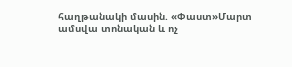հաղթանակի մասին. «Փաստ»Մարտ ամսվա տոնական և ոչ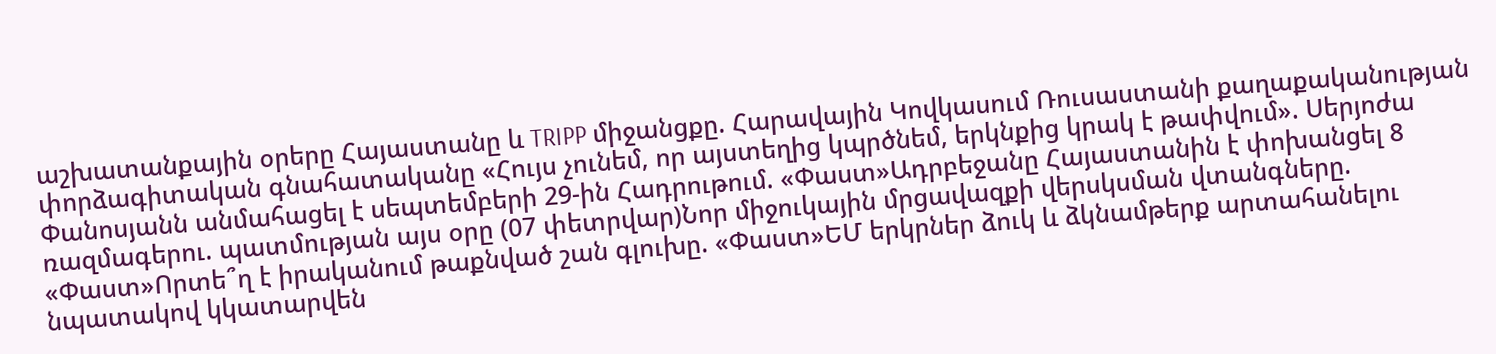աշխատանքային օրերը Հայաստանը և TRIPP միջանցքը. Հարավային Կովկասում Ռուսաստանի քաղաքականության փորձագիտական գնահատականը «Հույս չունեմ, որ այստեղից կպրծնեմ, երկնքից կրակ է թափվում». Սերյոժա Փանոսյանն անմահացել է սեպտեմբերի 29-ին Հադրութում. «Փաստ»Ադրբեջանը Հայաստանին է փոխանցել 8 ռազմագերու. պատմության այս օրը (07 փետրվար)Նոր միջուկային մրցավազքի վերսկսման վտանգները. «Փաստ»Որտե՞ղ է իրականում թաքնված շան գլուխը. «Փաստ»ԵՄ երկրներ ձուկ և ձկնամթերք արտահանելու նպատակով կկատարվեն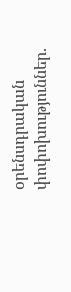օրենսդրական փոփոխություններ.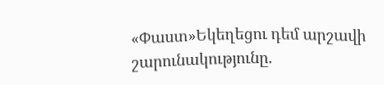«Փաստ»Եկեղեցու դեմ արշավի շարունակությունը.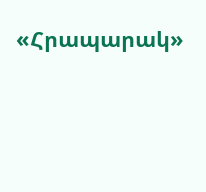«Հրապարակ»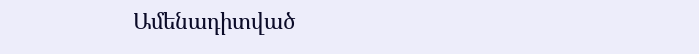Ամենադիտված